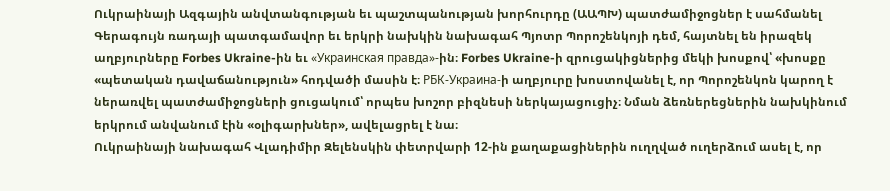Ուկրաինայի Ազգային անվտանգության եւ պաշտպանության խորհուրդը (ԱԱՊԽ) պատժամիջոցներ է սահմանել Գերագույն ռադայի պատգամավոր եւ երկրի նախկին նախագահ Պյոտր Պորոշենկոյի դեմ, հայտնել են իրազեկ աղբյուրները Forbes Ukraine-ին եւ «Украинская правда»-ին։ Forbes Ukraine-ի զրուցակիցներից մեկի խոսքով՝ «խոսքը «պետական դավաճանություն» հոդվածի մասին է։ РБК-Украина-ի աղբյուրը խոստովանել է, որ Պորոշենկոն կարող է ներառվել պատժամիջոցների ցուցակում՝ որպես խոշոր բիզնեսի ներկայացուցիչ։ Նման ձեռներեցներին նախկինում երկրում անվանում էին «օլիգարխներ», ավելացրել է նա։
Ուկրաինայի նախագահ Վլադիմիր Զելենսկին փետրվարի 12-ին քաղաքացիներին ուղղված ուղերձում ասել է, որ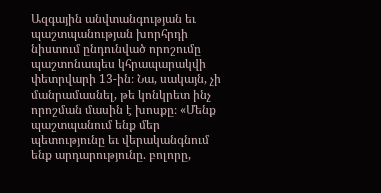Ազգային անվտանգության եւ պաշտպանության խորհրդի նիստում ընդունված որոշումը պաշտոնապես կհրապարակվի փետրվարի 13-ին։ Նա, սակայն, չի մանրամասնել, թե կոնկրետ ինչ որոշման մասին է խոսքը։ «Մենք պաշտպանում ենք մեր պետությունը եւ վերականգնում ենք արդարությունը. բոլորը,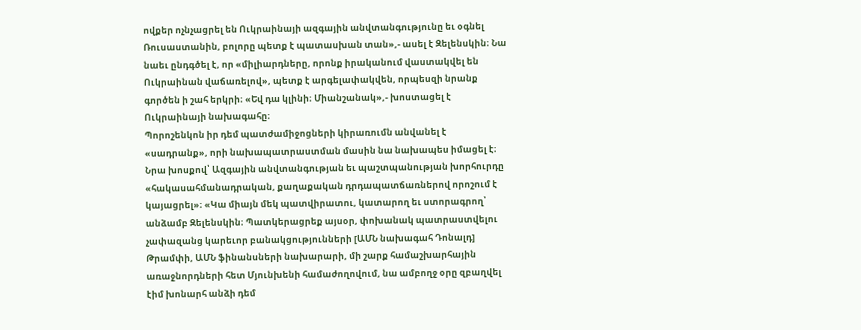ովքեր ոչնչացրել են Ուկրաինայի ազգային անվտանգությունը եւ օգնել Ռուսաստանին, բոլորը պետք է պատասխան տան»,- ասել է Զելենսկին։ Նա նաեւ ընդգծել է, որ «միլիարդները, որոնք իրականում վաստակվել են Ուկրաինան վաճառելով», պետք է արգելափակվեն, որպեսզի նրանք գործեն ի շահ երկրի։ «Եվ դա կլինի։ Միանշանակ»,- խոստացել է Ուկրաինայի նախագահը։
Պորոշենկոն իր դեմ պատժամիջոցների կիրառումն անվանել է «սադրանք», որի նախապատրաստման մասին նա նախապես իմացել է։ Նրա խոսքով՝ Ազգային անվտանգության եւ պաշտպանության խորհուրդը «հակասահմանադրական, քաղաքական դրդապատճառներով որոշում է կայացրել»։ «Կա միայն մեկ պատվիրատու, կատարող եւ ստորագրող՝ անձամբ Զելենսկին։ Պատկերացրեք այսօր, փոխանակ պատրաստվելու չափազանց կարեւոր բանակցությունների [ԱՄՆ նախագահ Դոնալդ] Թրամփի, ԱՄՆ ֆինանսների նախարարի, մի շարք համաշխարհային առաջնորդների հետ Մյունխենի համաժողովում, նա ամբողջ օրը զբաղվել էիմ խոնարհ անձի դեմ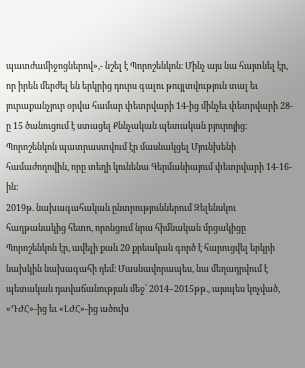պատժամիջոցներով»,- նշել է Պորոշենկոն։ Մինչ այս նա հայտնել էր, որ իրեն մերժել են երկրից դուրս գալու թույլտվություն տալ եւ յուրաքանչյուր օրվա համար փետրվարի 14-ից մինչեւ փետրվարի 28-ը 15 ծանուցում է ստացել Քննչական պետական բյուրոյից։ Պորոշենկոն պատրաստվում էր մասնակցել Մյունխենի համաժողովին, որը տեղի կունենա Գերմանիայում փետրվարի 14-16-ին։
2019թ. նախագահական ընտրություններում Զելենսկու հաղթանակից հետո, որոնցում նրա հիմնական մրցակիցը Պորոշենկոն էր, ավելի քան 20 քրեական գործ է հարուցվել երկրի նախկին նախագահի դեմ։ Մասնավորապես, նա մեղադրվում է պետական դավաճանության մեջ՝ 2014–2015թթ., այսպես կոչված, «ԴԺՀ»-ից եւ «ԼԺՀ»-ից ածուխ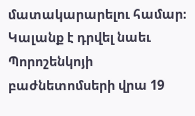մատակարարելու համար։ Կալանք է դրվել նաեւ Պորոշենկոյի բաժնետոմսերի վրա 19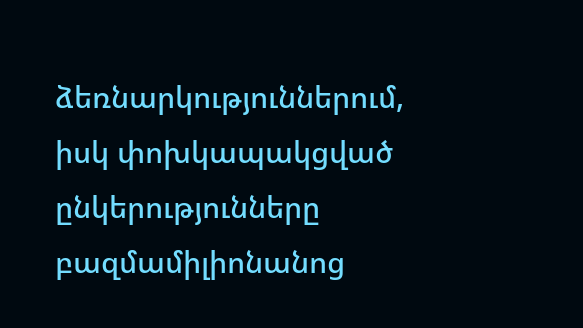ձեռնարկություններում, իսկ փոխկապակցված ընկերությունները բազմամիլիոնանոց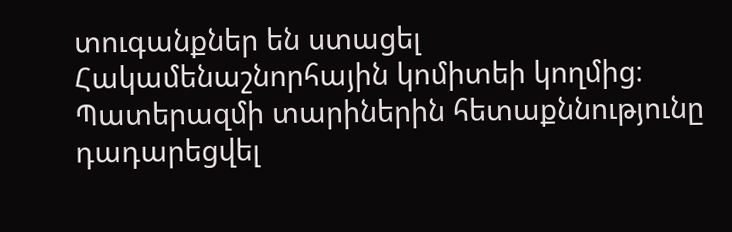տուգանքներ են ստացել Հակամենաշնորհային կոմիտեի կողմից։ Պատերազմի տարիներին հետաքննությունը դադարեցվել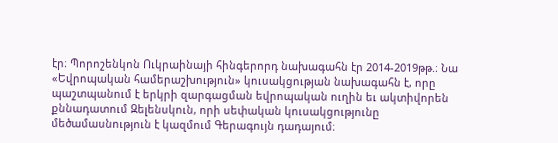էր։ Պորոշենկոն Ուկրաինայի հինգերորդ նախագահն էր 2014-2019թթ.։ Նա «Եվրոպական համերաշխություն» կուսակցության նախագահն է, որը պաշտպանում է երկրի զարգացման եվրոպական ուղին եւ ակտիվորեն քննադատում Զելենսկուն, որի սեփական կուսակցությունը մեծամասնություն է կազմում Գերագույն դադայում։